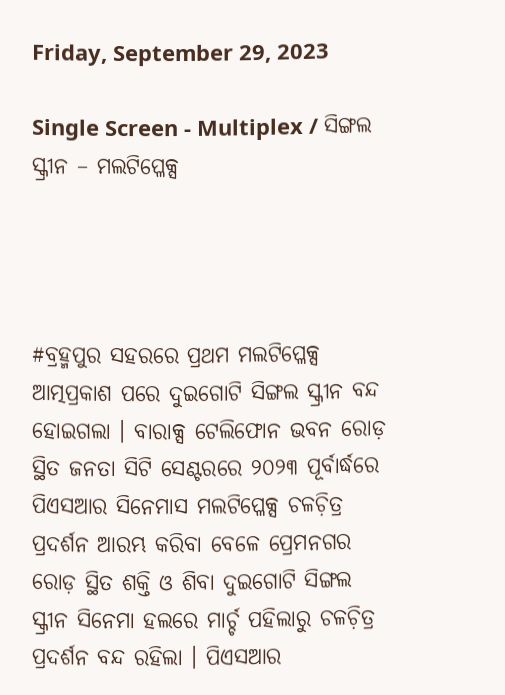Friday, September 29, 2023

Single Screen - Multiplex / ସିଙ୍ଗଲ ସ୍କ୍ରୀନ – ମଲଟିପ୍ଳେକ୍ସ




#ବ୍ରହ୍ମପୁର ସହରରେ ପ୍ରଥମ ମଲଟିପ୍ଳେକ୍ସ ଆତ୍ମପ୍ରକାଶ ପରେ ଦୁଇଗୋଟି ସିଙ୍ଗଲ ସ୍କ୍ରୀନ ବନ୍ଦ ହୋଇଗଲା । ବାରାକ୍ସ ଟେଲିଫୋନ ଭବନ ରୋଡ଼ ସ୍ଥିତ ଜନତା ସିଟି ସେଣ୍ଟରରେ ୨୦୨୩ ପୂର୍ବାର୍ଦ୍ଧରେ ପିଏସଆର ସିନେମାସ ମଲଟିପ୍ଳେକ୍ସ ଚଳଚ଼ିତ୍ର ପ୍ରଦର୍ଶନ ଆରମ୍ଭ କରିବା ବେଳେ ପ୍ରେମନଗର ରୋଡ଼ ସ୍ଥିତ ଶକ୍ତି ଓ ଶିବା ଦୁଇଗୋଟି ସିଙ୍ଗଲ ସ୍କ୍ରୀନ ସିନେମା ହଲରେ ମାର୍ଚ୍ଚ ପହିଲାରୁ ଚଳଚ଼ିତ୍ର ପ୍ରଦର୍ଶନ ବନ୍ଦ ରହିଲା । ପିଏସଆର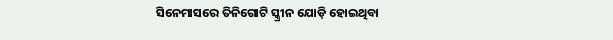ସିନେମାସରେ ତିନିଗୋଟି ସ୍କ୍ରୀନ ଯୋଡ଼ି ହୋଇଥିବା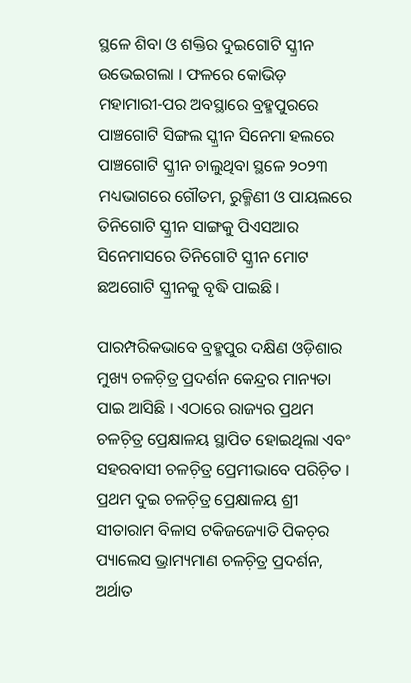ସ୍ଥଳେ ଶିବା ଓ ଶକ୍ତିର ଦୁଇଗୋଟି ସ୍କ୍ରୀନ ଉଭେଇଗଲା । ଫଳରେ କୋଭିଡ଼ ମହାମାରୀ-ପର ଅବସ୍ଥାରେ ବ୍ରହ୍ମପୁରରେ ପାଞ୍ଚଗୋଟି ସିଙ୍ଗଲ ସ୍କ୍ରୀନ ସିନେମା ହଲରେ ପାଞ୍ଚଗୋଟି ସ୍କ୍ରୀନ ଚାଲୁଥିବା ସ୍ଥଳେ ୨୦୨୩ ମଧ୍ୟଭାଗରେ ଗୌତମ, ରୁକ୍ମିଣୀ ଓ ପାୟଲରେ ତିନିଗୋଟି ସ୍କ୍ରୀନ ସାଙ୍ଗକୁ ପିଏସଆର ସିନେମାସରେ ତିନିଗୋଟି ସ୍କ୍ରୀନ ମୋଟ ଛଅଗୋଟି ସ୍କ୍ରୀନକୁ ବୃଦ୍ଧି ପାଇଛି ।

ପାରମ୍ପରିକଭାବେ ବ୍ରହ୍ମପୁର ଦକ୍ଷିଣ ଓଡ଼ିଶାର ମୁଖ୍ୟ ଚଳଚ଼ିତ୍ର ପ୍ରଦର୍ଶନ କେନ୍ଦ୍ରର ମାନ୍ୟତା ପାଇ ଆସିଛି । ଏଠାରେ ରାଜ୍ୟର ପ୍ରଥମ ଚଳଚ଼ିତ୍ର ପ୍ରେକ୍ଷାଳୟ ସ୍ଥାପିତ ହୋଇଥିଲା ଏବଂ ସହରବାସୀ ଚଳଚ଼ିତ୍ର ପ୍ରେମୀଭାବେ ପରିଚ଼ିତ । ପ୍ରଥମ ଦୁଇ ଚଳଚ଼ିତ୍ର ପ୍ରେକ୍ଷାଳୟ ଶ୍ରୀ ସୀତାରାମ ବିଳାସ ଟକିଜଜ୍ୟୋତି ପିକଚ଼ର ପ୍ୟାଲେସ ଭ୍ରାମ୍ୟମାଣ ଚଳଚ଼ିତ୍ର ପ୍ରଦର୍ଶନ, ଅର୍ଥାତ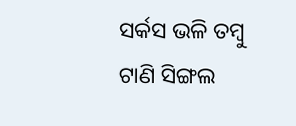ସର୍କସ ଭଳି ତମ୍ୱୁ ଟାଣି ସିଙ୍ଗଲ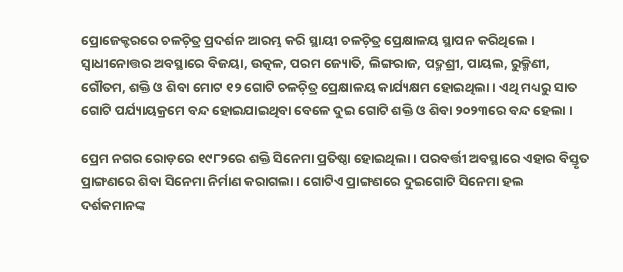ପ୍ରୋଜେକ୍ଟରରେ ଚଳଚ଼ିତ୍ର ପ୍ରଦର୍ଶନ ଆରମ୍ଭ କରି ସ୍ଥାୟୀ ଚଳଚ଼ିତ୍ର ପ୍ରେକ୍ଷାଳୟ ସ୍ଥାପନ କରିଥିଲେ । ସ୍ୱାଧୀନୋତ୍ତର ଅବସ୍ଥାରେ ବିଜୟା, ଉତ୍କଳ, ପରମ ଜ୍ୟୋତି, ଲିଙ୍ଗରାଜ, ପଦ୍ମଶ୍ରୀ, ପାୟଲ, ରୁକ୍ମିଣୀ, ଗୌତମ, ଶକ୍ତି ଓ ଶିବା ମୋଟ ୧୨ ଗୋଟି ଚଳଚ଼ିତ୍ର ପ୍ରେକ୍ଷାଳୟ କାର୍ଯ୍ୟକ୍ଷମ ହୋଇଥିଲା । ଏଥି ମଧ୍ୟରୁ ସାତ ଗୋଟି ପର୍ଯ୍ୟାୟକ୍ରମେ ବନ୍ଦ ହୋଇଯାଇଥିବା ବେଳେ ଦୁଇ ଗୋଟି ଶକ୍ତି ଓ ଶିବା ୨୦୨୩ରେ ବନ୍ଦ ହେଲା ।

ପ୍ରେମ ନଗର ରୋଡ଼ରେ ୧୯୮୨ରେ ଶକ୍ତି ସିନେମା ପ୍ରତିଷ୍ଠା ହୋଇଥିଲା । ପରବର୍ତ୍ତୀ ଅବସ୍ଥାରେ ଏହାର ବିସ୍ତୃତ ପ୍ରାଙ୍ଗଣରେ ଶିବା ସିନେମା ନିର୍ମାଣ କରାଗଲା । ଗୋଟିଏ ପ୍ରାଙ୍ଗଣରେ ଦୁଇଗୋଟି ସିନେମା ହଲ ଦର୍ଶକମାନଙ୍କ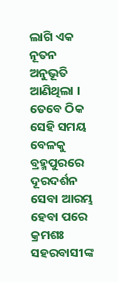ଲାଗି ଏକ ନୂତନ ଅନୁଭୂତି ଆଣିଥିଲା । ତେବେ ଠିକ ସେହି ସମୟ ବେଳକୁ ବ୍ରହ୍ମପୁରରେ ଦୂରଦର୍ଶନ ସେବା ଆରମ୍ଭ ହେବା ପରେ କ୍ରମଶଃ ସହରବାସୀଙ୍କ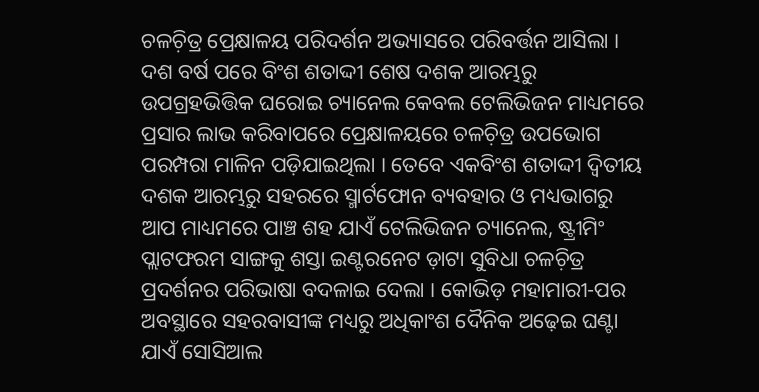ଚଳଚ଼ିତ୍ର ପ୍ରେକ୍ଷାଳୟ ପରିଦର୍ଶନ ଅଭ୍ୟାସରେ ପରିବର୍ତ୍ତନ ଆସିଲା । ଦଶ ବର୍ଷ ପରେ ବିଂଶ ଶତାଦ୍ଦୀ ଶେଷ ଦଶକ ଆରମ୍ଭରୁ ଉପଗ୍ରହଭିତ୍ତିକ ଘରୋଇ ଚ୍ୟାନେଲ କେବଲ ଟେଲିଭିଜନ ମାଧ୍ୟମରେ ପ୍ରସାର ଲାଭ କରିବାପରେ ପ୍ରେକ୍ଷାଳୟରେ ଚଳଚ଼ିତ୍ର ଉପଭୋଗ ପରମ୍ପରା ମାଳିନ ପଡ଼ିଯାଇଥିଲା । ତେବେ ଏକବିଂଶ ଶତାଦ୍ଦୀ ଦ୍ୱିତୀୟ ଦଶକ ଆରମ୍ଭରୁ ସହରରେ ସ୍ମାର୍ଟଫୋନ ବ୍ୟବହାର ଓ ମଧ୍ୟଭାଗରୁ ଆପ ମାଧ୍ୟମରେ ପାଞ୍ଚ ଶହ ଯାଏଁ ଟେଲିଭିଜନ ଚ୍ୟାନେଲ, ଷ୍ଟ୍ରୀମିଂ ପ୍ଲାଟଫରମ ସାଙ୍ଗକୁ ଶସ୍ତା ଇଣ୍ଟରନେଟ ଡ଼ାଟା ସୁବିଧା ଚଳଚ଼ିତ୍ର ପ୍ରଦର୍ଶନର ପରିଭାଷା ବଦଳାଇ ଦେଲା । କୋଭିଡ଼ ମହାମାରୀ-ପର ଅବସ୍ଥାରେ ସହରବାସୀଙ୍କ ମଧ୍ୟରୁ ଅଧିକାଂଶ ଦୈନିକ ଅଢ଼େଇ ଘଣ୍ଟା ଯାଏଁ ସୋସିଆଲ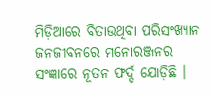ମିଡ଼ିଆରେ ବିତାଉଥିବା ପରିସଂଖ୍ୟାନ ଜନଜୀବନରେ ମନୋରଞ୍ଜନର ସଂଜ୍ଞାରେ ନୂତନ ଫର୍ଦ୍ଦ ଯୋଡ଼ିଛି ।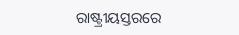ରାଷ୍ଟ୍ରୀୟସ୍ତରରେ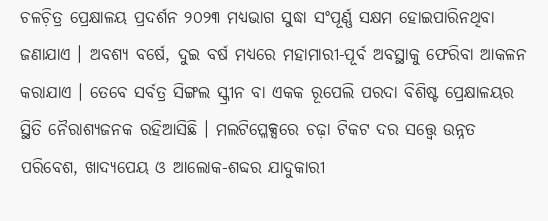ଚଳଚ଼ିତ୍ର ପ୍ରେକ୍ଷାଳୟ ପ୍ରଦର୍ଶନ ୨୦୨୩ ମଧ୍ୟଭାଗ ସୁଦ୍ଧା ସଂପୂର୍ଣ୍ଣ ସକ୍ଷମ ହୋଇପାରିନଥିବା ଜଣାଯାଏ । ଅବଶ୍ୟ ବର୍ଷେ, ଦୁଇ ବର୍ଷ ମଧ୍ୟରେ ମହାମାରୀ-ପୂର୍ବ ଅବସ୍ଥାକୁ ଫେରିବା ଆକଳନ କରାଯାଏ । ତେବେ ସର୍ବତ୍ର ସିଙ୍ଗଲ ସ୍କ୍ରୀନ ବା ଏକକ ରୂପେଲି ପରଦା ବିଶିଷ୍ଟ ପ୍ରେକ୍ଷାଳୟର ସ୍ଥିତି ନୈରାଶ୍ୟଜନକ ରହିଆସିଛି । ମଲଟିପ୍ଳେକ୍ସରେ ଚଢ଼ା ଟିକଟ ଦର ସତ୍ତ୍ୱେ ଉନ୍ନତ ପରିବେଶ, ଖାଦ୍ୟପେୟ ଓ ଆଲୋକ-ଶବ୍ଦର ଯାଦୁକାରୀ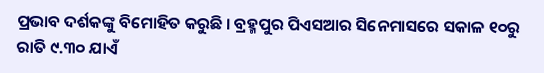ପ୍ରଭାବ ଦର୍ଶକଙ୍କୁ ବିମୋହିତ କରୁଛି । ବ୍ରହ୍ମପୁର ପିଏସଆର ସିନେମାସରେ ସକାଳ ୧୦ରୁ ରାତି ୯.୩୦ ଯାଏଁ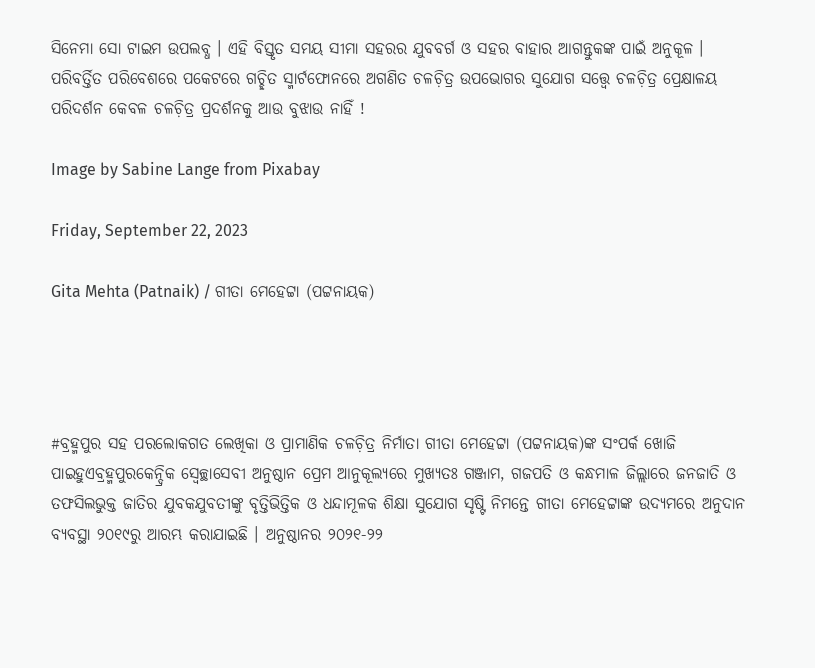ସିନେମା ସୋ ଟାଇମ ଉପଲବ୍ଧ । ଏହି ବିସ୍ତୃତ ସମୟ ସୀମା ସହରର ଯୁବବର୍ଗ ଓ ସହର ବାହାର ଆଗନ୍ତୁକଙ୍କ ପାଇଁ ଅନୁକୂଳ । ପରିବର୍ତ୍ତିତ ପରିବେଶରେ ପକେଟରେ ଗଚ୍ଛିତ ସ୍ମାର୍ଟଫୋନରେ ଅଗଣିତ ଚଳଚ଼ିତ୍ର ଉପଭୋଗର ସୁଯୋଗ ସତ୍ତ୍ୱେ ଚଳଚ଼ିତ୍ର ପ୍ରେକ୍ଷାଳୟ ପରିଦର୍ଶନ କେବଳ ଚଳଚ଼ିତ୍ର ପ୍ରଦର୍ଶନକୁ ଆଉ ବୁଝାଉ ନାହିଁ !

Image by Sabine Lange from Pixabay

Friday, September 22, 2023

Gita Mehta (Patnaik) / ଗୀତା ମେହେଟ୍ଟା (ପଟ୍ଟନାୟକ)




#ବ୍ରହ୍ମପୁର ସହ ପରଲୋକଗତ ଲେଖିକା ଓ ପ୍ରାମାଣିକ ଚଳଚ଼ିତ୍ର ନିର୍ମାତା ଗୀତା ମେହେଟ୍ଟା (ପଟ୍ଟନାୟକ)ଙ୍କ ସଂପର୍କ ଖୋଜି ପାଇହୁଏବ୍ରହ୍ମପୁରକେନ୍ଦ୍ରିକ ସ୍ୱେଚ୍ଛାସେବୀ ଅନୁଷ୍ଠାନ ପ୍ରେମ ଆନୁକୂଲ୍ୟରେ ମୁଖ୍ୟତଃ ଗଞ୍ଜାମ, ଗଜପତି ଓ କନ୍ଧମାଳ ଜିଲ୍ଲାରେ ଜନଜାତି ଓ ତଫସିଲଭୁକ୍ତ ଜାତିର ଯୁବକଯୁବତୀଙ୍କୁ ବୃତ୍ତିଭିତ୍ତିକ ଓ ଧନ୍ଦାମୂଳକ ଶିକ୍ଷା ସୁଯୋଗ ସୃଷ୍ଟି ନିମନ୍ତେ ଗୀତା ମେହେଟ୍ଟାଙ୍କ ଉଦ୍ୟମରେ ଅନୁଦାନ ବ୍ୟବସ୍ଥା ୨୦୧୯ରୁ ଆରମ୍ଭ କରାଯାଇଛି । ଅନୁଷ୍ଠାନର ୨୦୨୧-୨୨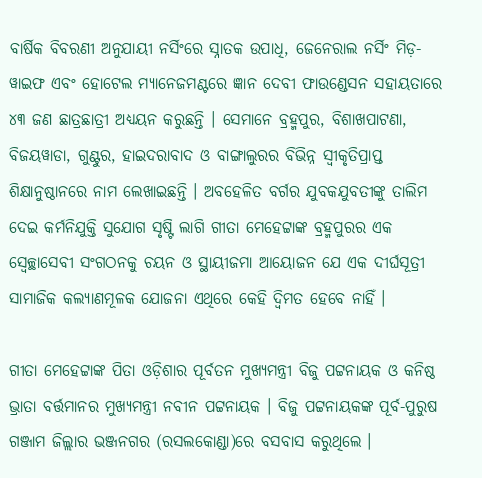ବାର୍ଷିକ ବିବରଣୀ ଅନୁଯାୟୀ ନର୍ସିଂରେ ସ୍ନାତକ ଉପାଧି, ଜେନେରାଲ ନର୍ସିଂ ମିଡ଼-ୱାଇଫ ଏବଂ ହୋଟେଲ ମ୍ୟାନେଜମଣ୍ଟରେ ଜ୍ଞାନ ଦେବୀ ଫାଉଣ୍ଡେସନ ସହାୟତାରେ ୪୩ ଜଣ ଛାତ୍ରଛାତ୍ରୀ ଅଧ୍ୟୟନ କରୁଛନ୍ତି । ସେମାନେ ବ୍ରହ୍ମପୁର, ବିଶାଖପାଟଣା, ବିଜୟୱାଡା, ଗୁଣ୍ଟୁର, ହାଇଦରାବାଦ ଓ ବାଙ୍ଗାଲୁରର ବିଭିନ୍ନ ସ୍ୱୀକୃତିପ୍ରାପ୍ତ ଶିକ୍ଷାନୁଷ୍ଠାନରେ ନାମ ଲେଖାଇଛନ୍ତି । ଅବହେଳିତ ବର୍ଗର ଯୁବକଯୁବତୀଙ୍କୁ ତାଲିମ ଦେଇ କର୍ମନିଯୁକ୍ତି ସୁଯୋଗ ସୃଷ୍ଟି ଲାଗି ଗୀତା ମେହେଟ୍ଟାଙ୍କ ବ୍ରହ୍ମପୁରର ଏକ ସ୍ୱେଚ୍ଛାସେବୀ ସଂଗଠନକୁ ଚୟନ ଓ ସ୍ଥାୟୀଜମା ଆୟୋଜନ ଯେ ଏକ ଦୀର୍ଘସୂତ୍ରୀ ସାମାଜିକ କଲ୍ୟାଣମୂଳକ ଯୋଜନା ଏଥିରେ କେହି ଦ୍ୱିମତ ହେବେ ନାହିଁ ।

ଗୀତା ମେହେଟ୍ଟାଙ୍କ ପିତା ଓଡ଼ିଶାର ପୂର୍ବତନ ମୁଖ୍ୟମନ୍ତ୍ରୀ ବିଜୁ ପଟ୍ଟନାୟକ ଓ କନିଷ୍ଠ ଭ୍ରାତା ବର୍ତ୍ତମାନର ମୁଖ୍ୟମନ୍ତ୍ରୀ ନବୀନ ପଟ୍ଟନାୟକ । ବିଜୁ ପଟ୍ଟନାୟକଙ୍କ ପୂର୍ବ-ପୁରୁଷ ଗଞ୍ଜାମ ଜିଲ୍ଲାର ଭଞ୍ଜନଗର (ରସଲକୋଣ୍ଡା)ରେ ବସବାସ କରୁଥିଲେ ।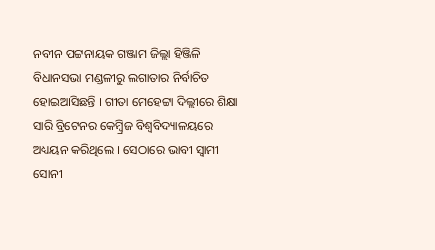ନବୀନ ପଟ୍ଟନାୟକ ଗଞ୍ଜାମ ଜିଲ୍ଲା ହିଞ୍ଜିଳି ବିଧାନସଭା ମଣ୍ଡଳୀରୁ ଲଗାତାର ନିର୍ବାଚିତ ହୋଇଆସିଛନ୍ତି । ଗୀତା ମେହେଟ୍ଟା ଦିଲ୍ଲୀରେ ଶିକ୍ଷା ସାରି ବ୍ରିଟେନର କେମ୍ୱ୍ରିଜ ବିଶ୍ୱବିଦ୍ୟାଳୟରେ ଅଧ୍ୟୟନ କରିଥିଲେ । ସେଠାରେ ଭାବୀ ସ୍ୱାମୀ ସୋନୀ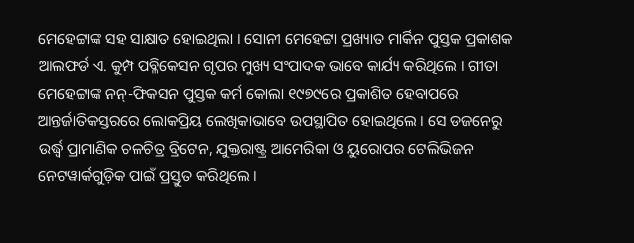ମେହେଟ୍ଟାଙ୍କ ସହ ସାକ୍ଷାତ ହୋଇଥିଲା । ସୋନୀ ମେହେଟ୍ଟା ପ୍ରଖ୍ୟାତ ମାର୍କିନ ପୁସ୍ତକ ପ୍ରକାଶକ ଆଲଫର୍ଡ ଏ. କୁମ୍ପ ପବ୍ଳିକେସନ ଗୃପର ମୁଖ୍ୟ ସଂପାଦକ ଭାବେ କାର୍ଯ୍ୟ କରିଥିଲେ । ଗୀତା ମେହେଟ୍ଟାଙ୍କ ନନ୍-ଫିକସନ ପୁସ୍ତକ କର୍ମ କୋଲା ୧୯୭୯ରେ ପ୍ରକାଶିତ ହେବାପରେ ଆନ୍ତର୍ଜାତିକସ୍ତରରେ ଲୋକପ୍ରିୟ ଲେଖିକାଭାବେ ଉପସ୍ଥାପିତ ହୋଇଥିଲେ । ସେ ଡଜନେରୁ ଉର୍ଦ୍ଧ୍ୱ ପ୍ରାମାଣିକ ଚଳଚିତ୍ର ବ୍ରିଟେନ, ଯୁକ୍ତରାଷ୍ଟ୍ର ଆମେରିକା ଓ ୟୁରୋପର ଟେଲିଭିଜନ ନେଟୱାର୍କଗୁଡ଼ିକ ପାଇଁ ପ୍ରସ୍ତୁତ କରିଥିଲେ ।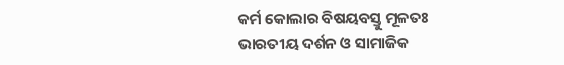କର୍ମ କୋଲାର ବିଷୟବସ୍ତୁ ମୂଳତଃ ଭାରତୀୟ ଦର୍ଶନ ଓ ସାମାଜିକ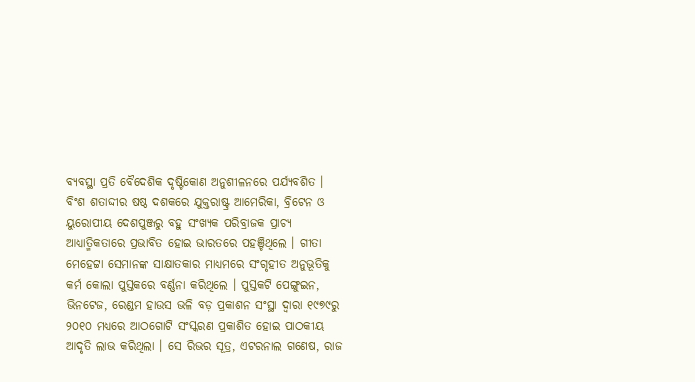ବ୍ୟବସ୍ଥା ପ୍ରତି ବୈଦେଶିକ ଦୃଷ୍ଟିକୋଣ ଅନୁଶୀଳନରେ ପର୍ଯ୍ୟବଶିତ । ବିଂଶ ଶତାଦ୍ଦୀର ଷଷ୍ଠ ଦଶକରେ ଯୁକ୍ତରାଷ୍ଟ୍ର ଆମେରିକା, ବ୍ରିଟେନ ଓ ୟୁରୋପୀୟ ଦେଶପୁଞ୍ଜରୁ ବହୁ ସଂଖ୍ୟକ ପରିବ୍ରାଜକ ପ୍ରାଚ୍ୟ ଆଧ୍ୟାତ୍ମିକତାରେ ପ୍ରଭାବିତ ହୋଇ ଭାରତରେ ପହଞ୍ଚିଥିଲେ । ଗୀତା ମେହେଟ୍ଟା ସେମାନଙ୍କ ସାକ୍ଷାତକାର ମାଧ୍ୟମରେ ସଂଗୃହୀତ ଅନୁଭୂତିକୁ କର୍ମ କୋଲା ପୁସ୍ତକରେ ବର୍ଣ୍ଣନା କରିଥିଲେ । ପୁସ୍ତକଟି ପେଙ୍ଗୁଇନ, ଭିନଟେଜ, ରେଣ୍ଡମ ହାଉସ ଭଳି ବଡ଼ ପ୍ରକାଶନ ସଂସ୍ଥା ଦ୍ୱାରା ୧୯୭୯ରୁ ୨୦୧୦ ମଧ୍ୟରେ ଆଠଗୋଟି ସଂସ୍କରଣ ପ୍ରକାଶିତ ହୋଇ ପାଠକୀୟ ଆଦୃତି ଲାଭ କରିଥିଲା । ସେ ରିଭର ସୂତ୍ର, ଏଟରନାଲ ଗଣେଷ, ରାଜ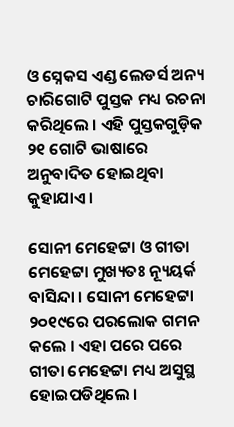ଓ ସ୍ନେକସ ଏଣ୍ଡ ଲେଡର୍ସ ଅନ୍ୟ ଚାରିଗୋଟି ପୁସ୍ତକ ମଧ୍ୟ ରଚନା କରିଥିଲେ । ଏହି ପୁସ୍ତକଗୁଡ଼ିକ ୨୧ ଗୋଟି ଭାଷାରେ ଅନୁବାଦିତ ହୋଇଥିବା କୁହାଯାଏ ।

ସୋନୀ ମେହେଟ୍ଟା ଓ ଗୀତା ମେହେଟ୍ଟା ମୁଖ୍ୟତଃ ନ୍ୟୂୟର୍କ ବାସିନ୍ଦା । ସୋନୀ ମେହେଟ୍ଟା ୨୦୧୯ରେ ପରଲୋକ ଗମନ କଲେ । ଏହା ପରେ ପରେ ଗୀତା ମେହେଟ୍ଟା ମଧ୍ୟ ଅସୁସ୍ଥ ହୋଇପଡିଥିଲେ ।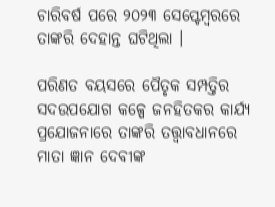ଚାରିବର୍ଷ ପରେ ୨୦୨୩ ସେପ୍ଟେମ୍ୱରରେ ତାଙ୍କରି ଦେହାନ୍ତ ଘଟିଥିଲା ।

ପରିଣତ ବୟସରେ ପୈତୃକ ସମ୍ପତ୍ତିର ସଦଉପଯୋଗ କଳ୍ପେ ଜନହିତକର କାର୍ଯ୍ୟ ପ୍ରଯୋଜନାରେ ତାଙ୍କରି ତତ୍ତ୍ୱାବଧାନରେ ମାତା ଜ୍ଞାନ ଦେବୀଙ୍କ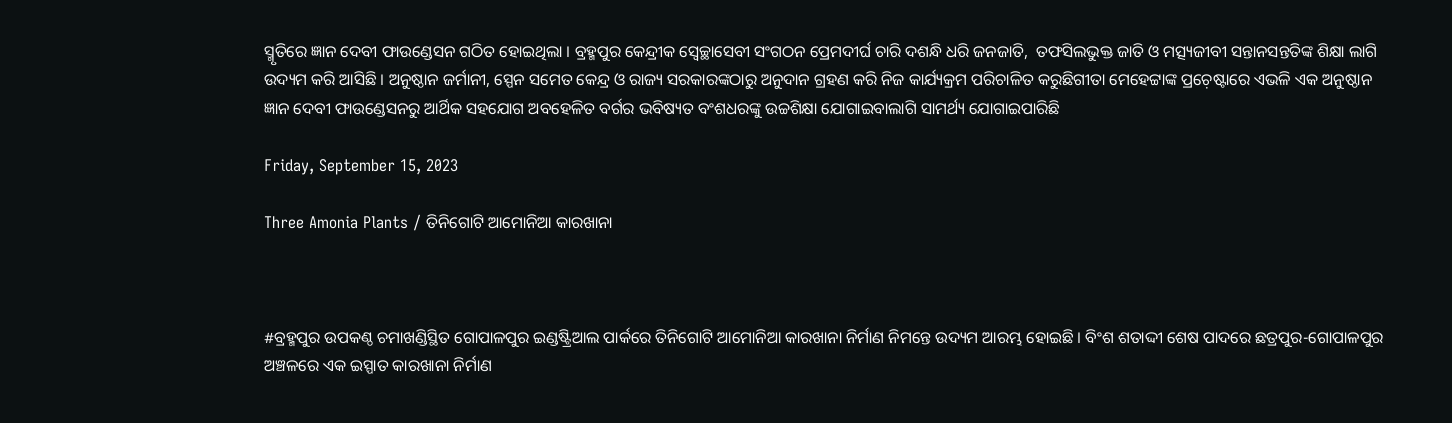ସ୍ମୃତିରେ ଜ୍ଞାନ ଦେବୀ ଫାଉଣ୍ଡେସନ ଗଠିତ ହୋଇଥିଲା । ବ୍ରହ୍ମପୁର କେନ୍ଦ୍ରୀକ ସ୍ୱେଚ୍ଛାସେବୀ ସଂଗଠନ ପ୍ରେମଦୀର୍ଘ ଚାରି ଦଶନ୍ଧି ଧରି ଜନଜାତି,  ତଫସିଲଭୁକ୍ତ ଜାତି ଓ ମତ୍ସ୍ୟଜୀବୀ ସନ୍ତାନସନ୍ତତିଙ୍କ ଶିକ୍ଷା ଲାଗି ଉଦ୍ୟମ କରି ଆସିଛି । ଅନୁଷ୍ଠାନ ଜର୍ମାନୀ, ସ୍ପେନ ସମେତ କେନ୍ଦ୍ର ଓ ରାଜ୍ୟ ସରକାରଙ୍କଠାରୁ ଅନୁଦାନ ଗ୍ରହଣ କରି ନିଜ କାର୍ଯ୍ୟକ୍ରମ ପରିଚାଳିତ କରୁଛିଗୀତା ମେହେଟ୍ଟାଙ୍କ ପ୍ରଚ଼େଷ୍ଟାରେ ଏଭଳି ଏକ ଅନୁଷ୍ଠାନ ଜ୍ଞାନ ଦେବୀ ଫାଉଣ୍ଡେସନରୁ ଆର୍ଥିକ ସହଯୋଗ ଅବହେଳିତ ବର୍ଗର ଭବିଷ୍ୟତ ବଂଶଧରଙ୍କୁ ଉଚ୍ଚଶିକ୍ଷା ଯୋଗାଇବାଲାଗି ସାମର୍ଥ୍ୟ ଯୋଗାଇପାରିଛି

Friday, September 15, 2023

Three Amonia Plants / ତିନିଗୋଟି ଆମୋନିଆ କାରଖାନା



#ବ୍ରହ୍ମପୁର ଉପକଣ୍ଠ ଚମାଖଣ୍ଡିସ୍ଥିତ ଗୋପାଳପୁର ଇଣ୍ଡଷ୍ଟ୍ରିଆଲ ପାର୍କରେ ତିନିଗୋଟି ଆମୋନିଆ କାରଖାନା ନିର୍ମାଣ ନିମନ୍ତେ ଉଦ୍ୟମ ଆରମ୍ଭ ହୋଇଛି । ବିଂଶ ଶତାଦ୍ଦୀ ଶେଷ ପାଦରେ ଛତ୍ରପୁର-ଗୋପାଳପୁର ଅଞ୍ଚଳରେ ଏକ ଇସ୍ପାତ କାରଖାନା ନିର୍ମାଣ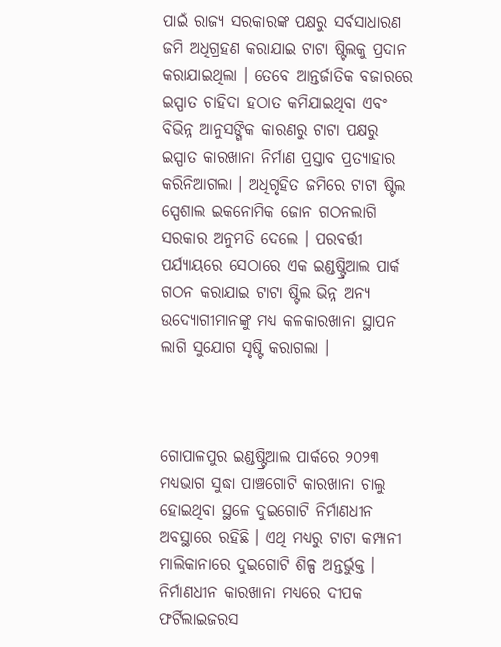ପାଇଁ ରାଜ୍ୟ ସରକାରଙ୍କ ପକ୍ଷରୁ ସର୍ବସାଧାରଣ ଜମି ଅଧିଗ୍ରହଣ କରାଯାଇ ଟାଟା ଷ୍ଟିଲକୁ ପ୍ରଦାନ କରାଯାଇଥିଲା । ତେବେ ଆନ୍ତର୍ଜାତିକ ବଜାରରେ ଇସ୍ପାତ ଚାହିଦା ହଠାତ କମିଯାଇଥିବା ଏବଂ ବିଭିନ୍ନ ଆନୁସଙ୍ଗିକ କାରଣରୁ ଟାଟା ପକ୍ଷରୁ ଇସ୍ପାତ କାରଖାନା ନିର୍ମାଣ ପ୍ରସ୍ତାବ ପ୍ରତ୍ୟାହାର କରିନିଆଗଲା । ଅଧିଗୃହିତ ଜମିରେ ଟାଟା ଷ୍ଟିଲ ସ୍ପେଶାଲ ଇକନୋମିକ ଜୋନ ଗଠନଲାଗି ସରକାର ଅନୁମତି ଦେଲେ । ପରବର୍ତ୍ତୀ ପର୍ଯ୍ୟାୟରେ ସେଠାରେ ଏକ ଇଣ୍ଡଷ୍ଟ୍ରିଆଲ ପାର୍କ ଗଠନ କରାଯାଇ ଟାଟା ଷ୍ଟିଲ ଭିନ୍ନ ଅନ୍ୟ ଉଦ୍ୟୋଗୀମାନଙ୍କୁ ମଧ୍ୟ କଳକାରଖାନା ସ୍ଥାପନ ଲାଗି ସୁଯୋଗ ସୃଷ୍ଟି କରାଗଲା ।



ଗୋପାଳପୁର ଇଣ୍ଡଷ୍ଟ୍ରିଆଲ ପାର୍କରେ ୨୦୨୩ ମଧ୍ୟଭାଗ ସୁଦ୍ଧା ପାଞ୍ଚଗୋଟି କାରଖାନା ଚାଲୁ ହୋଇଥିବା ସ୍ଥଳେ ଦୁଇଗୋଟି ନିର୍ମାଣଧୀନ ଅବସ୍ଥାରେ ରହିଛି । ଏଥି ମଧ୍ୟରୁ ଟାଟା କମ୍ପାନୀ ମାଲିକାନାରେ ଦୁଇଗୋଟି ଶିଳ୍ପ ଅନ୍ତର୍ଭୁକ୍ତ । ନିର୍ମାଣଧୀନ କାରଖାନା ମଧ୍ୟରେ ଦୀପକ ଫର୍ଟିଲାଇଜରସ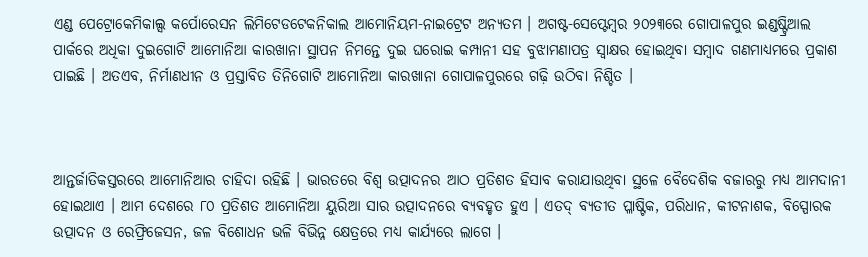ଏଣ୍ଡ ପେଟ୍ରୋକେମିକାଲ୍ସ କର୍ପୋରେସନ ଲିମିଟେଡଟେକନିକାଲ ଆମୋନିୟମ-ନାଇଟ୍ରେଟ ଅନ୍ୟତମ । ଅଗଷ୍ଟ-ସେପ୍ଟେମ୍ୱର ୨୦୨୩ରେ ଗୋପାଳପୁର ଇଣ୍ଡଷ୍ଟ୍ରିଆଲ ପାର୍କରେ ଅଧିକା ଦୁଇଗୋଟି ଆମୋନିଆ କାରଖାନା ସ୍ଥାପନ ନିମନ୍ତେ ଦୁଇ ଘରୋଇ କମ୍ପାନୀ ସହ ବୁଝାମଣାପତ୍ର ସ୍ୱାକ୍ଷର ହୋଇଥିବା ସମ୍ୱାଦ ଗଣମାଧ୍ୟମରେ ପ୍ରକାଶ ପାଇଛି । ଅତଏବ, ନିର୍ମାଣଧୀନ ଓ ପ୍ରସ୍ତାବିତ ତିନିଗୋଟି ଆମୋନିଆ କାରଖାନା ଗୋପାଳପୁରରେ ଗଢ଼ି ଉଠିବା ନିଶ୍ଚିତ ।



ଆନ୍ତର୍ଜାତିକସ୍ତରରେ ଆମୋନିଆର ଚାହିଦା ରହିଛି । ଭାରତରେ ବିଶ୍ୱ ଉତ୍ପାଦନର ଆଠ ପ୍ରତିଶତ ହିସାବ କରାଯାଉଥିବା ସ୍ଥଳେ ବୈଦେଶିକ ବଜାରରୁ ମଧ୍ୟ ଆମଦାନୀ ହୋଇଥାଏ । ଆମ ଦେଶରେ ୮୦ ପ୍ରତିଶତ ଆମୋନିଆ ୟୁରିଆ ସାର ଉତ୍ପାଦନରେ ବ୍ୟବହୃତ ହୁଏ । ଏତଦ୍ ବ୍ୟତୀତ ପ୍ଳାଷ୍ଟିକ, ପରିଧାନ, କୀଟନାଶକ, ବିସ୍ପୋରକ ଉତ୍ପାଦନ ଓ ରେଫ୍ରିଜେସନ, ଜଳ ବିଶୋଧନ ଭଳି ବିଭିନ୍ନ କ୍ଷେତ୍ରରେ ମଧ୍ୟ କାର୍ଯ୍ୟରେ ଲାଗେ ।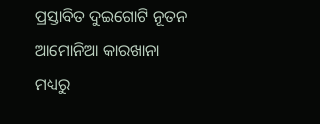ପ୍ରସ୍ତାବିତ ଦୁଇଗୋଟି ନୂତନ ଆମୋନିଆ କାରଖାନା ମଧ୍ୟରୁ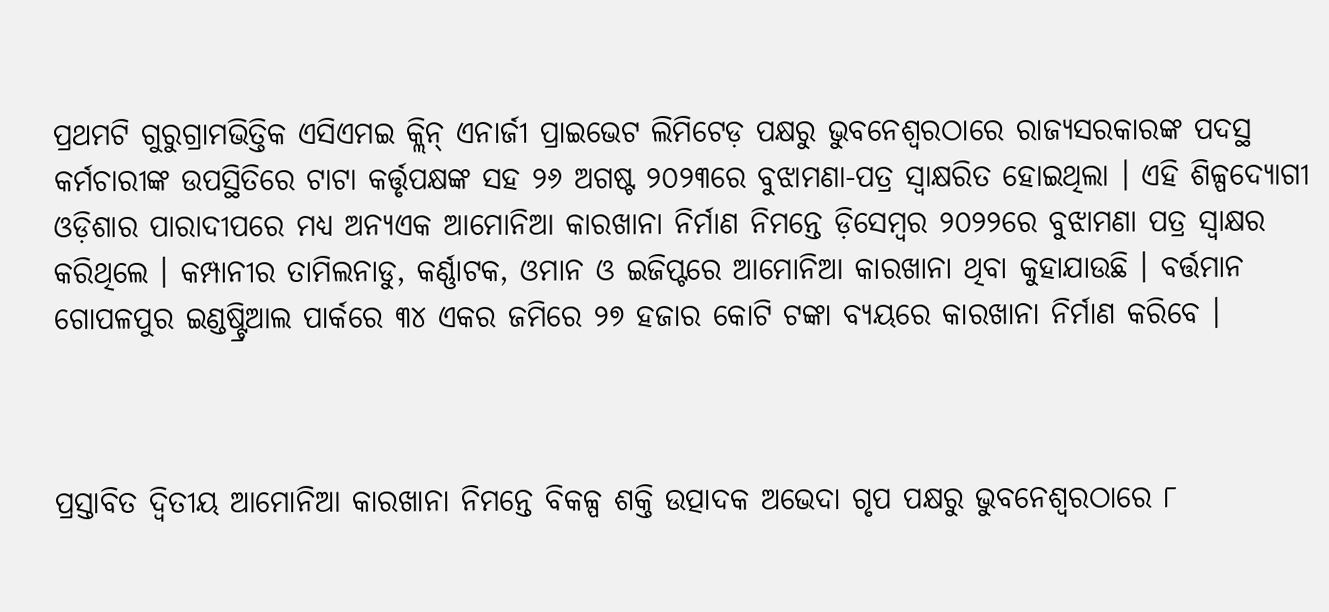ପ୍ରଥମଟି ଗୁରୁଗ୍ରାମଭିତ୍ତିକ ଏସିଏମଇ କ୍ଲିନ୍ ଏନାର୍ଜୀ ପ୍ରାଇଭେଟ ଲିମିଟେଡ଼ ପକ୍ଷରୁ ଭୁବନେଶ୍ୱରଠାରେ ରାଜ୍ୟସରକାରଙ୍କ ପଦସ୍ଥ କର୍ମଚାରୀଙ୍କ ଉପସ୍ଥିତିରେ ଟାଟା କର୍ତ୍ତୃପକ୍ଷଙ୍କ ସହ ୨୬ ଅଗଷ୍ଟ ୨୦୨୩ରେ ବୁଝାମଣା-ପତ୍ର ସ୍ୱାକ୍ଷରିତ ହୋଇଥିଲା । ଏହି ଶିଳ୍ପଦ୍ୟୋଗୀ ଓଡ଼ିଶାର ପାରାଦୀପରେ ମଧ୍ୟ ଅନ୍ୟଏକ ଆମୋନିଆ କାରଖାନା ନିର୍ମାଣ ନିମନ୍ତେ ଡ଼ିସେମ୍ୱର ୨୦୨୨ରେ ବୁଝାମଣା ପତ୍ର ସ୍ୱାକ୍ଷର କରିଥିଲେ । କମ୍ପାନୀର ତାମିଲନାଡୁ, କର୍ଣ୍ଣାଟକ, ଓମାନ ଓ ଇଜିପ୍ଟରେ ଆମୋନିଆ କାରଖାନା ଥିବା କୁହାଯାଉଛି । ବର୍ତ୍ତମାନ ଗୋପଳପୁର ଇଣ୍ଡଷ୍ଟ୍ରିଆଲ ପାର୍କରେ ୩୪ ଏକର ଜମିରେ ୨୭ ହଜାର କୋଟି ଟଙ୍କା ବ୍ୟୟରେ କାରଖାନା ନିର୍ମାଣ କରିବେ ।



ପ୍ରସ୍ତାବିତ ଦ୍ୱିତୀୟ ଆମୋନିଆ କାରଖାନା ନିମନ୍ତେ ବିକଳ୍ପ ଶକ୍ତି ଉତ୍ପାଦକ ଅଭେଦା ଗୃପ ପକ୍ଷରୁ ଭୁବନେଶ୍ୱରଠାରେ ୮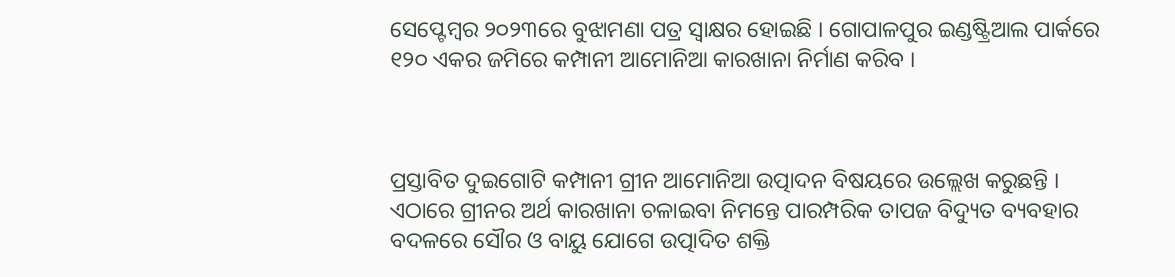ସେପ୍ଟେମ୍ୱର ୨୦୨୩ରେ ବୁଝାମଣା ପତ୍ର ସ୍ୱାକ୍ଷର ହୋଇଛି । ଗୋପାଳପୁର ଇଣ୍ଡଷ୍ଟ୍ରିଆଲ ପାର୍କରେ ୧୨୦ ଏକର ଜମିରେ କମ୍ପାନୀ ଆମୋନିଆ କାରଖାନା ନିର୍ମାଣ କରିବ ।



ପ୍ରସ୍ତାବିତ ଦୁଇଗୋଟି କମ୍ପାନୀ ଗ୍ରୀନ ଆମୋନିଆ ଉତ୍ପାଦନ ବିଷୟରେ ଉଲ୍ଲେଖ କରୁଛନ୍ତି । ଏଠାରେ ଗ୍ରୀନର ଅର୍ଥ କାରଖାନା ଚଳାଇବା ନିମନ୍ତେ ପାରମ୍ପରିକ ତାପଜ ବିଦ୍ୟୁତ ବ୍ୟବହାର ବଦଳରେ ସୌର ଓ ବାୟୁ ଯୋଗେ ଉତ୍ପାଦିତ ଶକ୍ତି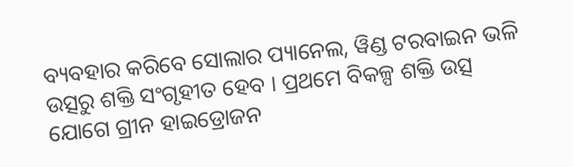ବ୍ୟବହାର କରିବେ ସୋଲାର ପ୍ୟାନେଲ, ୱିଣ୍ଡ ଟରବାଇନ ଭଳି ଉତ୍ସରୁ ଶକ୍ତି ସଂଗୃହୀତ ହେବ । ପ୍ରଥମେ ବିକଳ୍ପ ଶକ୍ତି ଉତ୍ସ ଯୋଗେ ଗ୍ରୀନ ହାଇଡ୍ରୋଜନ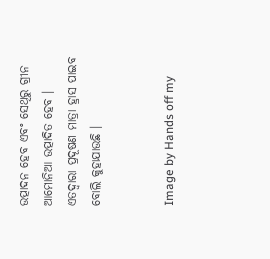ଉତ୍ପାଦନ ହେବ ଏବଂ ସେଥିରୁ ଗ୍ରୀନ ଆମୋନିଆ ଉତ୍ପାଦିତ ହେବ । ଏତଦ୍ୱାରା ପ୍ରଦୂଷଣ ମାତ୍ରା ହ୍ରାସ ପାଇବ ବୋଲି କୁହାଯାଉଛି ।


Image by Hands off my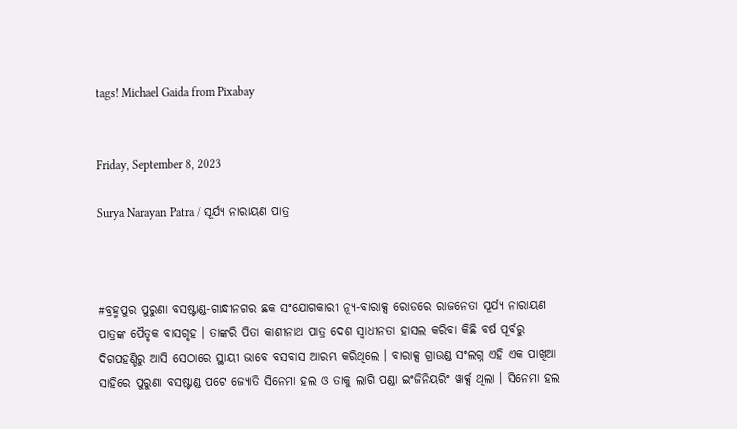tags! Michael Gaida from Pixabay


Friday, September 8, 2023

Surya Narayan Patra / ସୂର୍ଯ୍ୟ ନାରାୟଣ ପାତ୍ର



#ବ୍ରହ୍ମପୁର ପୁରୁଣା ବସଷ୍ଟାଣ୍ଡ-ଗାନ୍ଧୀନଗର ଛକ ସଂଯୋଗକାରୀ ନ୍ୟୂ-ବାରାକ୍ସ ରୋଡରେ ରାଜନେତା ସୂର୍ଯ୍ୟ ନାରାୟଣ ପାତ୍ରଙ୍କ ପୈତୃକ ବାସଗୃହ । ତାଙ୍କରି ପିତା କାଶୀନାଥ ପାତ୍ର ଦେଶ ସ୍ୱାଧୀନତା ହାସଲ କରିବା କିଛି ବର୍ଷ ପୂର୍ବରୁ ଦିଗପହଣ୍ଡିରୁ ଆସି ସେଠାରେ ସ୍ଥାୟୀ ଭାବେ ବସବାସ ଆରମ୍ଭ କରିଥିଲେ । ବାରାକ୍ସ ଗ୍ରାଉଣ୍ଡ ସଂଲଗ୍ନ ଏହି ଏକ ପାଖିଆ ସାହିରେ ପୁରୁଣା ବସଷ୍ଟାଣ୍ଡ ପଟେ ଜ୍ୟୋତି ସିନେମା ହଲ ଓ ତାକୁ ଲାଗି ପଣ୍ଡା ଇଂଜିନିୟରିଂ ୱାର୍କ୍ସ ଥିଲା । ସିନେମା ହଲ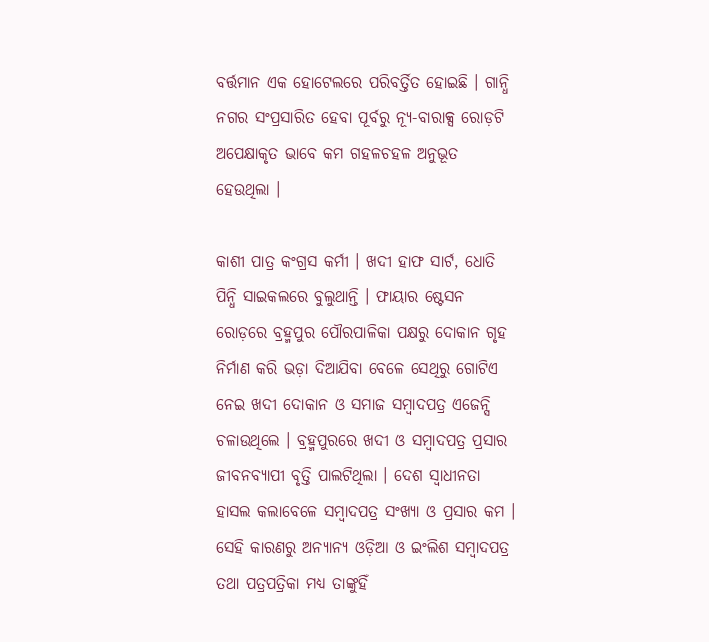ବର୍ତ୍ତମାନ ଏକ ହୋଟେଲରେ ପରିବର୍ତ୍ତିତ ହୋଇଛି । ଗାନ୍ଧି ନଗର ସଂପ୍ରସାରିତ ହେବା ପୂର୍ବରୁ ନ୍ୟୂ-ବାରାକ୍ସ ରୋଡ଼ଟି ଅପେକ୍ଷାକୃତ ଭାବେ କମ ଗହଳଚହଳ ଅନୁଭୂତ ହେଉଥିଲା ।

କାଶୀ ପାତ୍ର କଂଗ୍ରସ କର୍ମୀ । ଖଦୀ ହାଫ ସାର୍ଟ, ଧୋତି ପିନ୍ଧି ସାଇକଲରେ ବୁଲୁଥାନ୍ତି । ଫାୟାର ଷ୍ଟେସନ ରୋଡ଼ରେ ବ୍ରହ୍ମପୁର ପୌରପାଳିକା ପକ୍ଷରୁ ଦୋକାନ ଗୃହ ନିର୍ମାଣ କରି ଭଡ଼ା ଦିଆଯିବା ବେଳେ ସେଥିରୁ ଗୋଟିଏ ନେଇ ଖଦୀ ଦୋକାନ ଓ ସମାଜ ସମ୍ୱାଦପତ୍ର ଏଜେନ୍ସି ଚଳାଉଥିଲେ । ବ୍ରହ୍ମପୁରରେ ଖଦୀ ଓ ସମ୍ୱାଦପତ୍ର ପ୍ରସାର ଜୀବନବ୍ୟାପୀ ବୃତ୍ତି ପାଲଟିଥିଲା । ଦେଶ ସ୍ୱାଧୀନତା ହାସଲ କଲାବେଳେ ସମ୍ୱାଦପତ୍ର ସଂଖ୍ୟା ଓ ପ୍ରସାର କମ । ସେହି କାରଣରୁ ଅନ୍ୟାନ୍ୟ ଓଡ଼ିଆ ଓ ଇଂଲିଶ ସମ୍ୱାଦପତ୍ର ତଥା ପତ୍ରପତ୍ରିକା ମଧ୍ୟ ତାଙ୍କୁହିଁ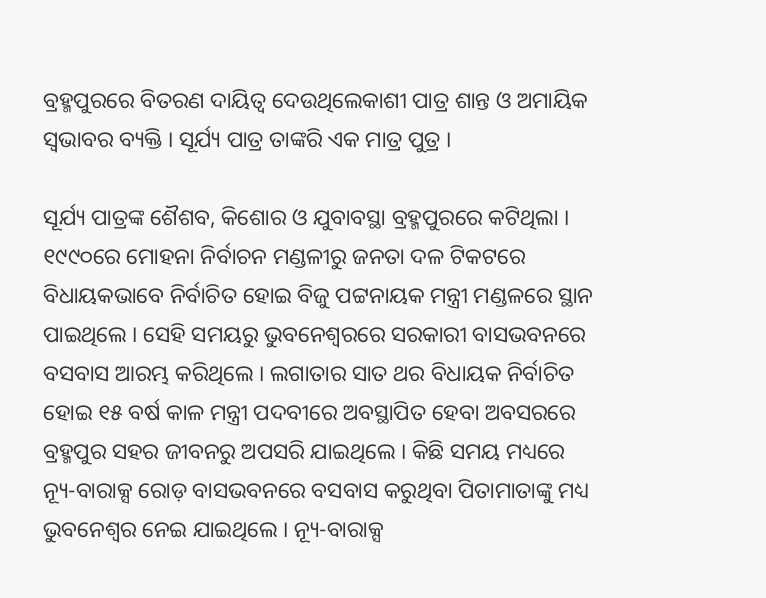ବ୍ରହ୍ମପୁରରେ ବିତରଣ ଦାୟିତ୍ୱ ଦେଉଥିଲେକାଶୀ ପାତ୍ର ଶାନ୍ତ ଓ ଅମାୟିକ ସ୍ୱଭାବର ବ୍ୟକ୍ତି । ସୂର୍ଯ୍ୟ ପାତ୍ର ତାଙ୍କରି ଏକ ମାତ୍ର ପୁତ୍ର ।

ସୂର୍ଯ୍ୟ ପାତ୍ରଙ୍କ ଶୈଶବ, କିଶୋର ଓ ଯୁବାବସ୍ଥା ବ୍ରହ୍ମପୁରରେ କଟିଥିଲା । ୧୯୯୦ରେ ମୋହନା ନିର୍ବାଚନ ମଣ୍ଡଳୀରୁ ଜନତା ଦଳ ଟିକଟରେ ବିଧାୟକଭାବେ ନିର୍ବାଚିତ ହୋଇ ବିଜୁ ପଟ୍ଟନାୟକ ମନ୍ତ୍ରୀ ମଣ୍ଡଳରେ ସ୍ଥାନ ପାଇଥିଲେ । ସେହି ସମୟରୁ ଭୁବନେଶ୍ୱରରେ ସରକାରୀ ବାସଭବନରେ ବସବାସ ଆରମ୍ଭ କରିଥିଲେ । ଲଗାତାର ସାତ ଥର ବିଧାୟକ ନିର୍ବାଚିତ ହୋଇ ୧୫ ବର୍ଷ କାଳ ମନ୍ତ୍ରୀ ପଦବୀରେ ଅବସ୍ଥାପିତ ହେବା ଅବସରରେ ବ୍ରହ୍ମପୁର ସହର ଜୀବନରୁ ଅପସରି ଯାଇଥିଲେ । କିଛି ସମୟ ମଧ୍ୟରେ ନ୍ୟୂ-ବାରାକ୍ସ ରୋଡ଼ ବାସଭବନରେ ବସବାସ କରୁଥିବା ପିତାମାତାଙ୍କୁ ମଧ୍ୟ ଭୁବନେଶ୍ୱର ନେଇ ଯାଇଥିଲେ । ନ୍ୟୂ-ବାରାକ୍ସ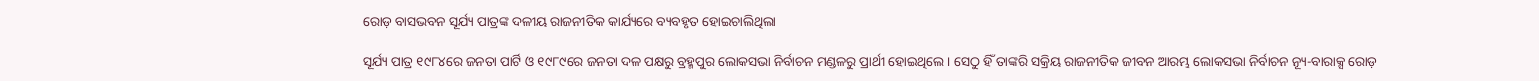ରୋଡ଼ ବାସଭବନ ସୂର୍ଯ୍ୟ ପାତ୍ରଙ୍କ ଦଳୀୟ ରାଜନୀତିକ କାର୍ଯ୍ୟରେ ବ୍ୟବହୃତ ହୋଇଚାଲିଥିଲା

ସୂର୍ଯ୍ୟ ପାତ୍ର ୧୯୮୪ରେ ଜନତା ପାର୍ଟି ଓ ୧୯୮୯ରେ ଜନତା ଦଳ ପକ୍ଷରୁ ବ୍ରହ୍ମପୁର ଲୋକସଭା ନିର୍ବାଚନ ମଣ୍ଡଳରୁ ପ୍ରାର୍ଥୀ ହୋଇଥିଲେ । ସେଠୁ ହିଁ ତାଙ୍କରି ସକ୍ରିୟ ରାଜନୀତିକ ଜୀବନ ଆରମ୍ଭ ଲୋକସଭା ନିର୍ବାଚନ ନ୍ୟୂ-ବାରାକ୍ସ ରୋଡ଼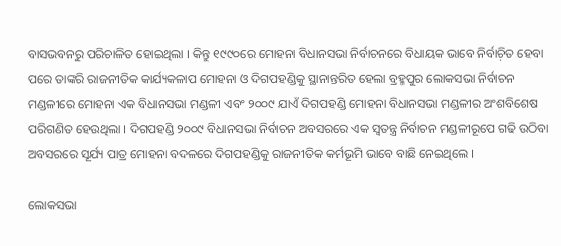ବାସଭବନରୁ ପରିଚାଳିତ ହୋଇଥିଲା । କିନ୍ତୁ ୧୯୯୦ରେ ମୋହନା ବିଧାନସଭା ନିର୍ବାଚନରେ ବିଧାୟକ ଭାବେ ନିର୍ବାଚ଼ିତ ହେବା ପରେ ତାଙ୍କରି ରାଜନୀତିକ କାର୍ଯ୍ୟକଳାପ ମୋହନା ଓ ଦିଗପହଣ୍ଡିକୁ ସ୍ଥାନାନ୍ତରିତ ହେଲା ବ୍ରହ୍ମପୁର ଲୋକସଭା ନିର୍ବାଚନ ମଣ୍ଡଳୀରେ ମୋହନା ଏକ ବିଧାନସଭା ମଣ୍ଡଳୀ ଏବଂ ୨୦୦୯ ଯାଏଁ ଦିଗପହଣ୍ଡି ମୋହନା ବିଧାନସଭା ମଣ୍ଡଳୀର ଅଂଶବିଶେଷ ପରିଗଣିତ ହେଉଥିଲା । ଦିଗପହଣ୍ଡି ୨୦୦୯ ବିଧାନସଭା ନିର୍ବାଚନ ଅବସରରେ ଏକ ସ୍ୱତନ୍ତ୍ର ନିର୍ବାଚନ ମଣ୍ଡଳୀରୂପେ ଗଢି ଉଠିବା ଅବସରରେ ସୂର୍ଯ୍ୟ ପାତ୍ର ମୋହନା ବଦଳରେ ଦିଗପହଣ୍ଡିକୁ ରାଜନୀତିକ କର୍ମଭୂମି ଭାବେ ବାଛି ନେଇଥିଲେ ।

ଲୋକସଭା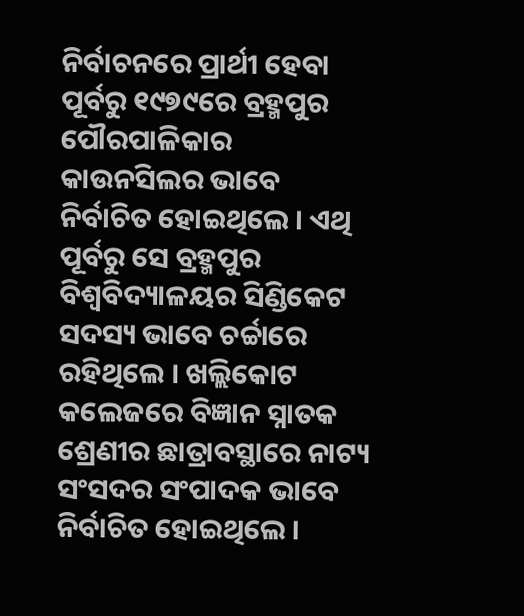ନିର୍ବାଚନରେ ପ୍ରାର୍ଥୀ ହେବା ପୂର୍ବରୁ ୧୯୭୯ରେ ବ୍ରହ୍ମପୁର ପୌରପାଳିକାର କାଉନସିଲର ଭାବେ ନିର୍ବାଚିତ ହୋଇଥିଲେ । ଏଥି ପୂର୍ବରୁ ସେ ବ୍ରହ୍ମପୁର ବିଶ୍ୱବିଦ୍ୟାଳୟର ସିଣ୍ଡିକେଟ ସଦସ୍ୟ ଭାବେ ଚର୍ଚ୍ଚାରେ ରହିଥିଲେ । ଖଲ୍ଲିକୋଟ କଲେଜରେ ବିଜ୍ଞାନ ସ୍ନାତକ ଶ୍ରେଣୀର ଛାତ୍ରାବସ୍ଥାରେ ନାଟ୍ୟ ସଂସଦର ସଂପାଦକ ଭାବେ ନିର୍ବାଚିତ ହୋଇଥିଲେ ।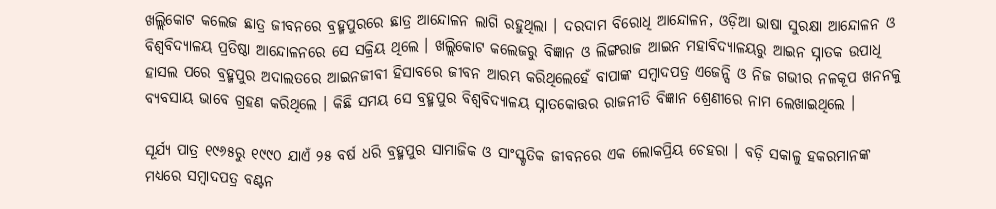ଖଲ୍ଲିକୋଟ କଲେଜ ଛାତ୍ର ଜୀବନରେ ବ୍ରହ୍ମପୁରରେ ଛାତ୍ର ଆନ୍ଦୋଳନ ଲାଗି ରହୁଥିଲା । ଦରଦାମ ବିରୋଧି ଆନ୍ଦୋଳନ, ଓଡ଼ିଆ ଭାଷା ସୁରକ୍ଷା ଆନ୍ଦୋଳନ ଓ ବିଶ୍ୱବିଦ୍ୟାଳୟ ପ୍ରତିଷ୍ଠା ଆନ୍ଦୋଳନରେ ସେ ସକ୍ରିୟ ଥିଲେ । ଖଲ୍ଲିକୋଟ କଲେଜରୁ ବିଜ୍ଞାନ ଓ ଲିଙ୍ଗରାଜ ଆଇନ ମହାବିଦ୍ୟାଳୟରୁ ଆଇନ ସ୍ନାତକ ଉପାଧି ହାସଲ ପରେ ବ୍ରହ୍ମପୁର ଅଦାଲତରେ ଆଇନଜୀବୀ ହିସାବରେ ଜୀବନ ଆରମ୍ଭ କରିଥିଲେହେଁ ବାପାଙ୍କ ସମ୍ୱାଦପତ୍ର ଏଜେନ୍ସି ଓ ନିଜ ଗଭୀର ନଳକୂପ ଖନନକୁ ବ୍ୟବସାୟ ଭାବେ ଗ୍ରହଣ କରିଥିଲେ । କିଛି ସମୟ ସେ ବ୍ରହ୍ମପୁର ବିଶ୍ୱବିଦ୍ୟାଳୟ ସ୍ନାତକୋତ୍ତର ରାଜନୀତି ବିଜ୍ଞାନ ଶ୍ରେଣୀରେ ନାମ ଲେଖାଇଥିଲେ ।

ସୂର୍ଯ୍ୟ ପାତ୍ର ୧୯୬୫ରୁ ୧୯୯୦ ଯାଏଁ ୨୫ ବର୍ଷ ଧରି ବ୍ରହ୍ମପୁର ସାମାଜିକ ଓ ସାଂସ୍କୃତିକ ଜୀବନରେ ଏକ ଲୋକପ୍ରିୟ ଚେହରା । ବଡ଼ି ସକାଳୁ ହକରମାନଙ୍କ ମଧ୍ୟରେ ସମ୍ୱାଦପତ୍ର ବଣ୍ଟନ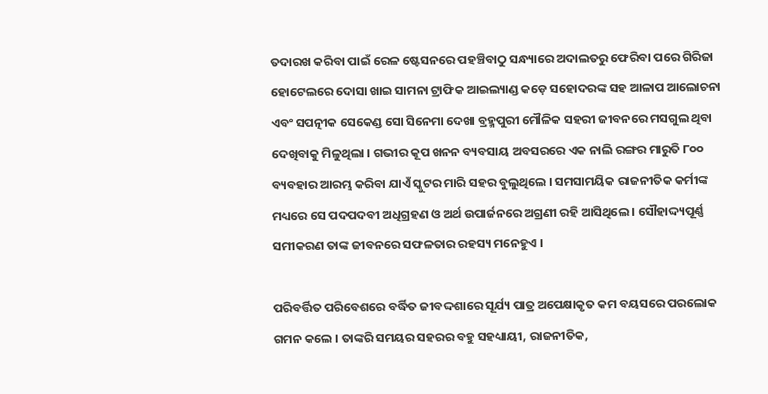ତଦାରଖ କରିବା ପାଇଁ ରେଳ ଷ୍ଟେସନରେ ପହଞ୍ଚିବାଠୁ ସନ୍ଧ୍ୟାରେ ଅଦାଲତରୁ ଫେରିବା ପରେ ଗିରିଜା ହୋଟେଲରେ ଦୋସା ଖାଇ ସାମନା ଟ୍ରାଫିକ ଆଇଲ୍ୟାଣ୍ଡ କଡ଼େ ସହୋଦରଙ୍କ ସହ ଆଳାପ ଆଲୋଚନା ଏବଂ ସପତ୍ନୀକ ସେକେଣ୍ଡ ସୋ ସିନେମା ଦେଖା ବ୍ରହ୍ମପୁରୀ ମୌଳିକ ସହରୀ ଜୀବନରେ ମସଗୁଲ ଥିବା ଦେଖିବାକୁ ମିଳୁଥିଲା । ଗଭୀର କୂପ ଖନନ ବ୍ୟବସାୟ ଅବସରରେ ଏକ ନାଲି ରଙ୍ଗର ମାରୁତି ୮୦୦ ବ୍ୟବହାର ଆରମ୍ଭ କରିବା ଯାଏଁ ସ୍କୁଟର ମାରି ସହର ବୁଲୁଥିଲେ । ସମସାମୟିକ ରାଜନୀତିକ କର୍ମୀଙ୍କ ମଧ୍ୟରେ ସେ ପଦପଦବୀ ଅଧିଗ୍ରହଣ ଓ ଅର୍ଥ ଉପାର୍ଜନରେ ଅଗ୍ରଣୀ ରହି ଆସିଥିଲେ । ସୌହାଦ୍ଦ୍ୟପୂର୍ଣ୍ଣ ସମୀକରଣ ତାଙ୍କ ଜୀବନରେ ସଫଳତାର ରହସ୍ୟ ମନେହୁଏ ।

ପରିବର୍ତ୍ତିତ ପରିବେଶରେ ବର୍ଦ୍ଧିତ ଜୀବଦ୍ଦଶାରେ ସୂର୍ଯ୍ୟ ପାତ୍ର ଅପେକ୍ଷାକୃତ କମ ବୟସରେ ପରଲୋକ ଗମନ କଲେ । ତାଙ୍କରି ସମୟର ସହରର ବହୁ ସହଧ୍ୟାୟୀ, ରାଜନୀତିକ,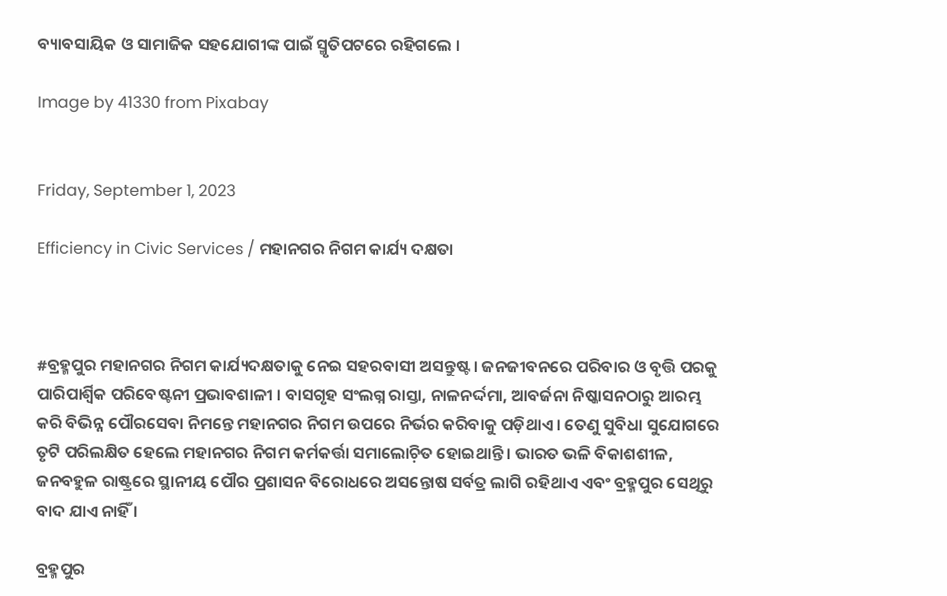ବ୍ୟାବସାୟିକ ଓ ସାମାଜିକ ସହଯୋଗୀଙ୍କ ପାଇଁ ସ୍ମୃତିପଟରେ ରହିଗଲେ ।

Image by 41330 from Pixabay


Friday, September 1, 2023

Efficiency in Civic Services / ମହାନଗର ନିଗମ କାର୍ଯ୍ୟ ଦକ୍ଷତା



#ବ୍ରହ୍ମପୁର ମହାନଗର ନିଗମ କାର୍ଯ୍ୟଦକ୍ଷତାକୁ ନେଇ ସହରବାସୀ ଅସନ୍ତୁଷ୍ଟ । ଜନଜୀବନରେ ପରିବାର ଓ ବୃତ୍ତି ପରକୁ ପାରିପାର୍ଶ୍ୱିକ ପରିବେଷ୍ଟନୀ ପ୍ରଭାବଶାଳୀ । ବାସଗୃହ ସଂଲଗ୍ନ ରାସ୍ତା, ନାଳନର୍ଦ୍ଦମା, ଆବର୍ଜନା ନିଷ୍କାସନଠାରୁ ଆରମ୍ଭ କରି ବିଭିନ୍ନ ପୌରସେବା ନିମନ୍ତେ ମହାନଗର ନିଗମ ଉପରେ ନିର୍ଭର କରିବାକୁ ପଡ଼ିଥାଏ । ତେଣୁ ସୁବିଧା ସୁଯୋଗରେ ତୃଟି ପରିଲକ୍ଷିତ ହେଲେ ମହାନଗର ନିଗମ କର୍ମକର୍ତ୍ତା ସମାଲୋଚ଼ିତ ହୋଇଥାନ୍ତି । ଭାରତ ଭଳି ବିକାଶଶୀଳ, ଜନବହୁଳ ରାଷ୍ଟ୍ରରେ ସ୍ଥାନୀୟ ପୌର ପ୍ରଶାସନ ବିରୋଧରେ ଅସନ୍ତୋଷ ସର୍ବତ୍ର ଲାଗି ରହିଥାଏ ଏବଂ ବ୍ରହ୍ମପୁର ସେଥିରୁ ବାଦ ଯାଏ ନାହିଁ ।

ବ୍ରହ୍ମପୁର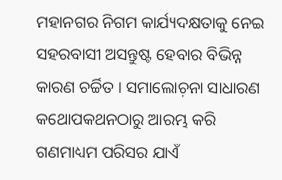ମହାନଗର ନିଗମ କାର୍ଯ୍ୟଦକ୍ଷତାକୁ ନେଇ ସହରବାସୀ ଅସନ୍ତୁଷ୍ଟ ହେବାର ବିଭିନ୍ନ କାରଣ ଚର୍ଚ୍ଚିତ । ସମାଲୋଚ଼ନା ସାଧାରଣ କଥୋପକଥନଠାରୁ ଆରମ୍ଭ କରି ଗଣମାଧ୍ୟମ ପରିସର ଯାଏଁ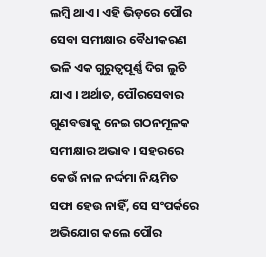ଲମ୍ୱି ଥାଏ । ଏହି ଭିଡ଼ରେ ପୌର ସେବା ସମୀକ୍ଷାର ବୈଧୀକରଣ ଭଳି ଏକ ଗୁରୁତ୍ୱପୂର୍ଣ୍ଣ ଦିଗ ଲୁଚି ଯାଏ । ଅର୍ଥାତ, ପୌରସେବାର ଗୁଣବତ୍ତାକୁ ନେଇ ଗଠନମୂଳକ ସମୀକ୍ଷାର ଅଭାବ । ସହରରେ କେଉଁ ନାଳ ନର୍ଦ୍ଦମା ନିୟମିତ ସଫା ହେଉ ନାହିଁ, ସେ ସଂପର୍କରେ ଅଭିଯୋଗ କଲେ ପୌର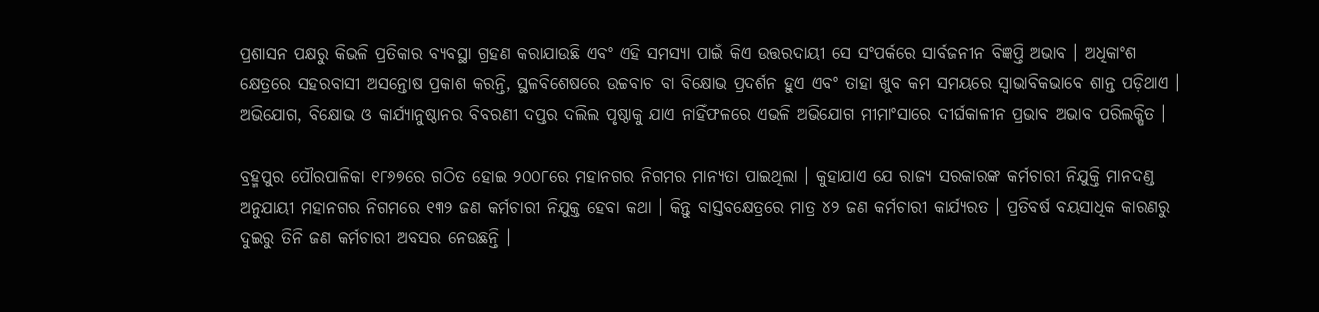ପ୍ରଶାସନ ପକ୍ଷରୁ କିଭଳି ପ୍ରତିକାର ବ୍ୟବସ୍ଥା ଗ୍ରହଣ କରାଯାଉଛି ଏବଂ ଏହି ସମସ୍ୟା ପାଇଁ କିଏ ଉତ୍ତରଦାୟୀ ସେ ସଂପର୍କରେ ସାର୍ବଜନୀନ ବିଜ୍ଞପ୍ତି ଅଭାବ । ଅଧିକାଂଶ କ୍ଷେତ୍ରରେ ସହରବାସୀ ଅସନ୍ତୋଷ ପ୍ରକାଶ କରନ୍ତି, ସ୍ଥଳବିଶେଷରେ ଉଚ୍ଚବାଚ ବା ବିକ୍ଷୋଭ ପ୍ରଦର୍ଶନ ହୁଏ ଏବଂ ତାହା ଖୁବ କମ ସମୟରେ ସ୍ୱାଭାବିକଭାବେ ଶାନ୍ତ ପଡ଼ିଥାଏ । ଅଭିଯୋଗ, ବିକ୍ଷୋଭ ଓ କାର୍ଯ୍ୟାନୁଷ୍ଠାନର ବିବରଣୀ ଦପ୍ତର ଦଲିଲ ପୃଷ୍ଠାକୁ ଯାଏ ନାହିଁଫଳରେ ଏଭଳି ଅଭିଯୋଗ ମୀମାଂସାରେ ଦୀର୍ଘକାଳୀନ ପ୍ରଭାବ ଅଭାବ ପରିଲକ୍ଷିତ ।

ବ୍ରହ୍ମପୁର ପୌରପାଳିକା ୧୮୬୭ରେ ଗଠିତ ହୋଇ ୨୦୦୮ରେ ମହାନଗର ନିଗମର ମାନ୍ୟତା ପାଇଥିଲା । କୁହାଯାଏ ଯେ ରାଜ୍ୟ ସରକାରଙ୍କ କର୍ମଚାରୀ ନିଯୁକ୍ତି ମାନଦଣ୍ଡ ଅନୁଯାୟୀ ମହାନଗର ନିଗମରେ ୧୩୨ ଜଣ କର୍ମଚାରୀ ନିଯୁକ୍ତ ହେବା କଥା । କିନ୍ତୁ ବାସ୍ତବକ୍ଷେତ୍ରରେ ମାତ୍ର ୪୨ ଜଣ କର୍ମଚାରୀ କାର୍ଯ୍ୟରତ । ପ୍ରତିବର୍ଷ ବୟସାଧିକ କାରଣରୁ ଦୁଇରୁ ତିନି ଜଣ କର୍ମଚାରୀ ଅବସର ନେଉଛନ୍ତି ।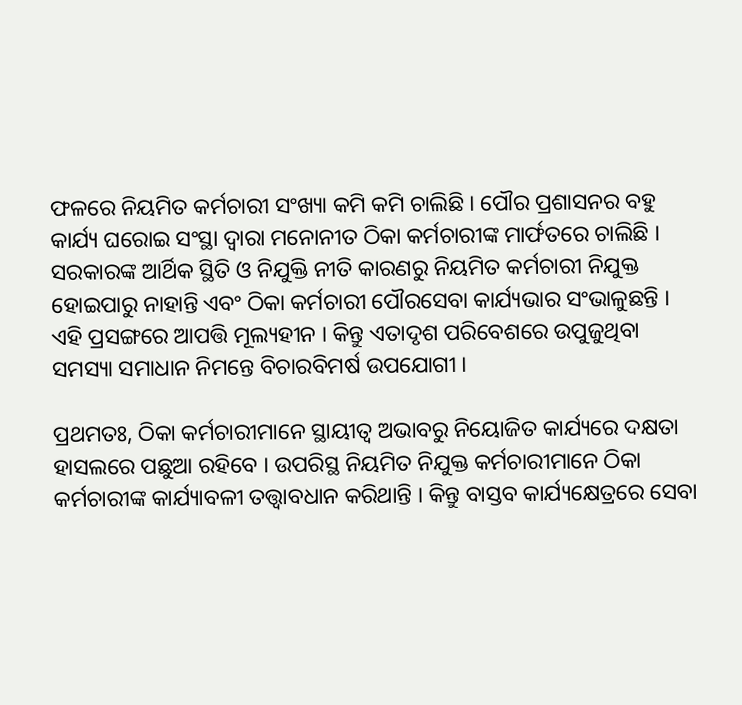ଫଳରେ ନିୟମିତ କର୍ମଚାରୀ ସଂଖ୍ୟା କମି କମି ଚାଲିଛି । ପୌର ପ୍ରଶାସନର ବହୁ କାର୍ଯ୍ୟ ଘରୋଇ ସଂସ୍ଥା ଦ୍ୱାରା ମନୋନୀତ ଠିକା କର୍ମଚାରୀଙ୍କ ମାର୍ଫତରେ ଚାଲିଛି । ସରକାରଙ୍କ ଆର୍ଥିକ ସ୍ଥିତି ଓ ନିଯୁକ୍ତି ନୀତି କାରଣରୁ ନିୟମିତ କର୍ମଚାରୀ ନିଯୁକ୍ତ ହୋଇପାରୁ ନାହାନ୍ତି ଏବଂ ଠିକା କର୍ମଚାରୀ ପୌରସେବା କାର୍ଯ୍ୟଭାର ସଂଭାଳୁଛନ୍ତି । ଏହି ପ୍ରସଙ୍ଗରେ ଆପତ୍ତି ମୂଲ୍ୟହୀନ । କିନ୍ତୁ ଏତାଦୃଶ ପରିବେଶରେ ଉପୁଜୁଥିବା ସମସ୍ୟା ସମାଧାନ ନିମନ୍ତେ ବିଚାରବିମର୍ଷ ଉପଯୋଗୀ ।

ପ୍ରଥମତଃ, ଠିକା କର୍ମଚାରୀମାନେ ସ୍ଥାୟୀତ୍ୱ ଅଭାବରୁ ନିୟୋଜିତ କାର୍ଯ୍ୟରେ ଦକ୍ଷତା ହାସଲରେ ପଛୁଆ ରହିବେ । ଉପରିସ୍ଥ ନିୟମିତ ନିଯୁକ୍ତ କର୍ମଚାରୀମାନେ ଠିକା କର୍ମଚାରୀଙ୍କ କାର୍ଯ୍ୟାବଳୀ ତତ୍ତ୍ୱାବଧାନ କରିଥାନ୍ତି । କିନ୍ତୁ ବାସ୍ତବ କାର୍ଯ୍ୟକ୍ଷେତ୍ରରେ ସେବା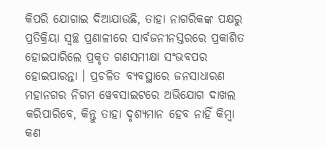କିପରି ଯୋଗାଇ ଦିଆଯାଉଛି, ତାହା ନାଗରିକଙ୍କ ପକ୍ଷରୁ ପ୍ରତିକ୍ରିୟା ସ୍ୱଚ୍ଛ ପ୍ରଣାଳୀରେ ସାର୍ବଜନୀନସ୍ତରରେ ପ୍ରକାଶିତ ହୋଇପାରିଲେ ପ୍ରକୃତ ଗଣସମୀକ୍ଷା ସଂଭବପର ହୋଇପାରନ୍ତା । ପ୍ରଚଳିତ ବ୍ୟବସ୍ଥାରେ ଜନସାଧାରଣ ମହାନଗର ନିଗମ ୱେବସାଇଟରେ ଅଭିଯୋଗ ଦାଖଲ କରିପାରିବେ, କିନ୍ତୁ ତାହା ଦୃଶ୍ୟମାନ ହେବ ନାହିଁ କିମ୍ୱା କଣ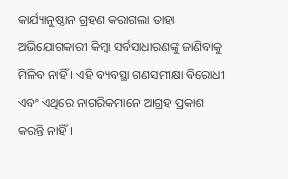କାର୍ଯ୍ୟାନୁଷ୍ଠାନ ଗ୍ରହଣ କରାଗଲା ତାହା ଅଭିଯୋଗକାରୀ କିମ୍ୱା ସର୍ବସାଧାରଣଙ୍କୁ ଜାଣିବାକୁ ମିଳିବ ନାହିଁ । ଏହି ବ୍ୟବସ୍ଥା ଗଣସମୀକ୍ଷା ବିରୋଧୀ ଏବଂ ଏଥିରେ ନାଗରିକମାନେ ଆଗ୍ରହ ପ୍ରକାଶ କରନ୍ତି ନାହିଁ ।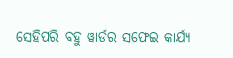ସେହିପରି ବହୁ ୱାର୍ଡର ସଫେଇ କାର୍ଯ୍ୟ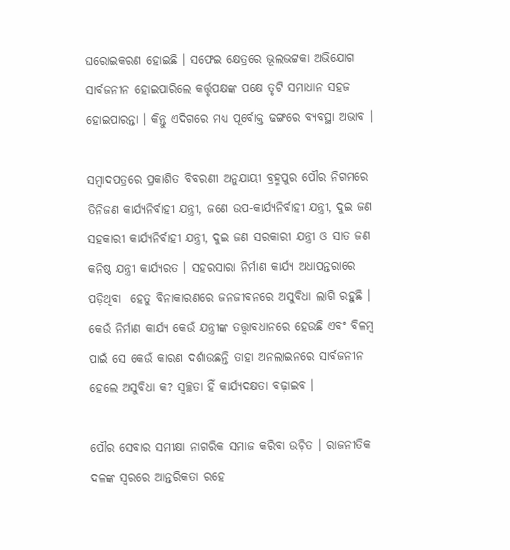ଘରୋଇକରଣ ହୋଇଛି । ସଫେଇ କ୍ଷେତ୍ରରେ ଭୂଲଭଟ୍ଟକା ଅଭିଯୋଗ ସାର୍ବଜନୀନ ହୋଇପାରିଲେ କର୍ତ୍ତୃପକ୍ଷଙ୍କ ପକ୍ଷେ ତୃଟି ସମାଧାନ ସହଜ ହୋଇପାରନ୍ତା । କିନ୍ତୁ ଏଦିଗରେ ମଧ୍ୟ ପୂର୍ବୋକ୍ତ ଢଙ୍ଗରେ ବ୍ୟବସ୍ଥା ଅଭାବ ।

ସମ୍ୱାଦପତ୍ରରେ ପ୍ରକାଶିତ ବିବରଣୀ ଅନୁଯାୟୀ ବ୍ରହ୍ମପୁର ପୌର ନିଗମରେ ତିନିଜଣ କାର୍ଯ୍ୟନିର୍ବାହୀ ଯନ୍ତ୍ରୀ, ଜଣେ ଉପ-କାର୍ଯ୍ୟନିର୍ବାହୀ ଯନ୍ତ୍ରୀ, ଦୁଇ ଜଣ ସହକାରୀ କାର୍ଯ୍ୟନିର୍ବାହୀ ଯନ୍ତ୍ରୀ, ଦୁଇ ଜଣ ସରକାରୀ ଯନ୍ତ୍ରୀ ଓ ସାତ ଜଣ କନିଷ୍ଠ ଯନ୍ତ୍ରୀ କାର୍ଯ୍ୟରତ । ସହରସାରା ନିର୍ମାଣ କାର୍ଯ୍ୟ ଅଧାପନ୍ତରାରେ ପଡ଼ିଥିବା  ହେତୁ ବିନାକାରଣରେ ଜନଜୀବନରେ ଅସୁବିଧା ଲାଗି ରହୁଛି । କେଉଁ ନିର୍ମାଣ କାର୍ଯ୍ୟ କେଉଁ ଯନ୍ତ୍ରୀଙ୍କ ତତ୍ତ୍ୱାବଧାନରେ ହେଉଛି ଏବଂ ବିଳମ୍ୱ ପାଇଁ ସେ କେଉଁ କାରଣ ଦର୍ଶାଉଛନ୍ତି ତାହା ଅନଲାଇନରେ ସାର୍ବଜନୀନ ହେଲେ ଅସୁବିଧା କ? ସ୍ୱଚ୍ଛତା ହିଁ କାର୍ଯ୍ୟଦକ୍ଷତା ବଢ଼ାଇବ ।

ପୌର ସେବାର ସମୀକ୍ଷା ନାଗରିକ ସମାଜ କରିବା ଉଚ଼ିତ । ରାଜନୀତିକ ଦଳଙ୍କ ସ୍ୱରରେ ଆନ୍ତରିକତା ରହେ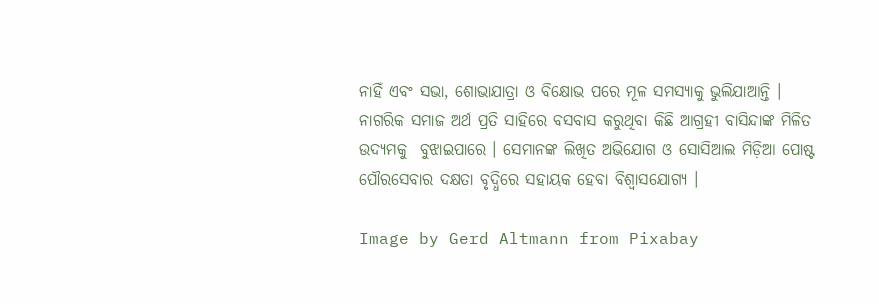ନାହିଁ ଏବଂ ସଭା, ଶୋଭାଯାତ୍ରା ଓ ବିକ୍ଷୋଭ ପରେ ମୂଳ ସମସ୍ୟାକୁ ଭୁଲିଯାଆନ୍ତି । ନାଗରିକ ସମାଜ ଅର୍ଥ ପ୍ରତି ସାହିରେ ବସବାସ କରୁଥିବା କିଛି ଆଗ୍ରହୀ ବାସିନ୍ଦାଙ୍କ ମିଳିତ ଉଦ୍ୟମକୁ  ବୁଝାଇପାରେ । ସେମାନଙ୍କ ଲିଖିତ ଅଭିଯୋଗ ଓ ସୋସିଆଲ ମିଡ଼ିଆ ପୋଷ୍ଟ ପୌରସେବାର ଦକ୍ଷତା ବୃଦ୍ଧିରେ ସହାୟକ ହେବା ବିଶ୍ୱାସଯୋଗ୍ୟ ।

Image by Gerd Altmann from Pixabay